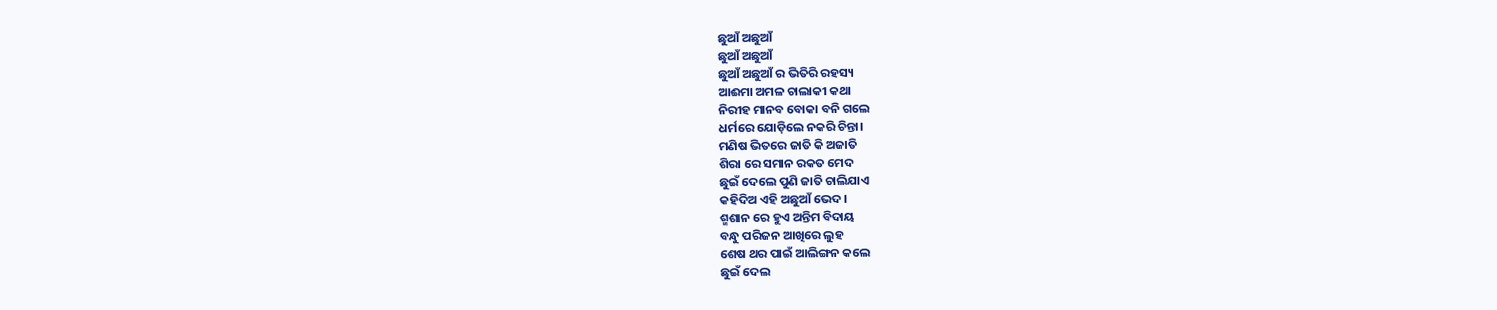ଛୁଆଁ ଅଛୁଆଁ
ଛୁଆଁ ଅଛୁଆଁ
ଛୁଆଁ ଅଛୁଆଁ ର ଭିତିରି ରହସ୍ୟ
ଆଈମା ଅମଳ ଚାଲାକୀ କଥା
ନିରୀହ ମାନବ ବୋକା ବନି ଗଲେ
ଧର୍ମରେ ଯୋଡ଼ିଲେ ନକରି ଚିନ୍ତା।
ମଣିଷ ଭିତରେ ଜାତି କି ଅଜାତି
ଶିରା ରେ ସମାନ ରକତ ମେଦ
ଛୁଇଁ ଦେଲେ ପୁଣି ଜାତି ଚାଲିଯାଏ
କହିଦିଅ ଏହି ଅଛୁଆଁ ଭେଦ।
ଶ୍ମଶାନ ରେ ହୁଏ ଅନ୍ତିମ ବିଦାୟ
ବନ୍ଧୁ ପରିଜନ ଆଖିରେ ଲୁହ
ଶେଷ ଥର ପାଇଁ ଆଲିଙ୍ଗନ କଲେ
ଛୁଇଁ ଦେଲ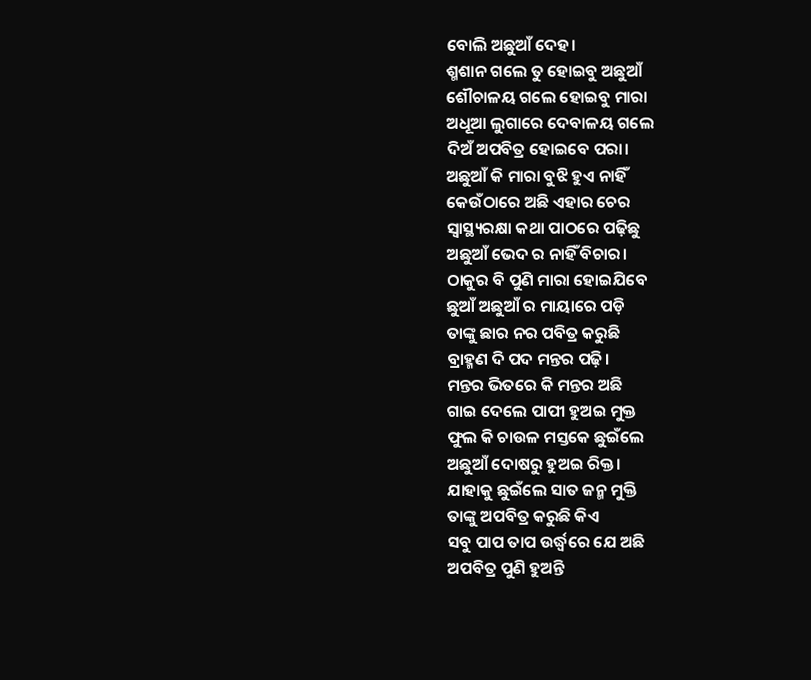ବୋଲି ଅଛୁଆଁ ଦେହ।
ଶ୍ମଶାନ ଗଲେ ତୁ ହୋଇବୁ ଅଛୁଆଁ
ଶୌଚାଳୟ ଗଲେ ହୋଇବୁ ମାରା
ଅଧୂଆ ଲୁଗାରେ ଦେବାଳୟ ଗଲେ
ଦିଅଁ ଅପବିତ୍ର ହୋଇବେ ପରା।
ଅଛୁଆଁ କି ମାରା ବୁଝି ହୁଏ ନାହିଁ
କେଉଁଠାରେ ଅଛି ଏହାର ଚେର
ସ୍ୱାସ୍ଥ୍ୟରକ୍ଷା କଥା ପାଠରେ ପଢ଼ିଛୁ
ଅଛୁଆଁ ଭେଦ ର ନାହିଁ ବିଚାର।
ଠାକୁର ବି ପୁଣି ମାରା ହୋଇଯିବେ
ଛୁଆଁ ଅଛୁଆଁ ର ମାୟାରେ ପଡ଼ି
ତାଙ୍କୁ ଛାର ନର ପବିତ୍ର କରୁଛି
ବ୍ରାହ୍ମଣ ଦି ପଦ ମନ୍ତର ପଢ଼ି।
ମନ୍ତର ଭିତରେ କି ମନ୍ତର ଅଛି
ଗାଇ ଦେଲେ ପାପୀ ହୁଅଇ ମୁକ୍ତ
ଫୁଲ କି ଚାଉଳ ମସ୍ତକେ ଛୁଇଁଲେ
ଅଛୁଆଁ ଦୋଷରୁ ହୁଅଇ ରିକ୍ତ।
ଯାହାକୁ ଛୁଇଁଲେ ସାତ ଜନ୍ମ ମୁକ୍ତି
ତାଙ୍କୁ ଅପବିତ୍ର କରୁଛି କିଏ
ସବୁ ପାପ ତାପ ଉର୍ଦ୍ଧ୍ବରେ ଯେ ଅଛି
ଅପବିତ୍ର ପୁଣି ହୁଅନ୍ତି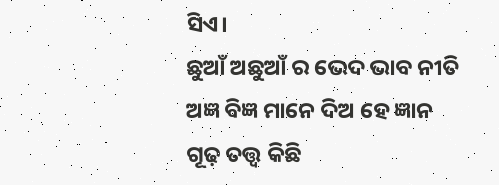ସିଏ।
ଛୁଆଁ ଅଛୁଆଁ ର ଭେଦ ଭାବ ନୀତି
ଅଜ୍ଞ ବିଜ୍ଞ ମାନେ ଦିଅ ହେ ଜ୍ଞାନ
ଗୂଢ଼ ତତ୍ତ୍ଵ କିଛି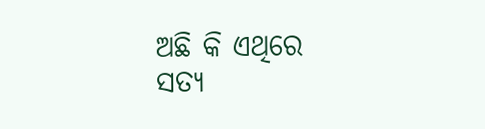ଅଛି କି ଏଥିରେ
ସତ୍ୟ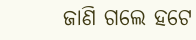ଜାଣି ଗଲେ ହଟେ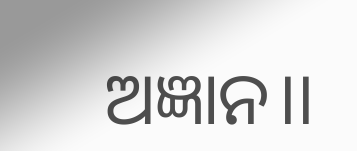ଅଜ୍ଞାନ।।